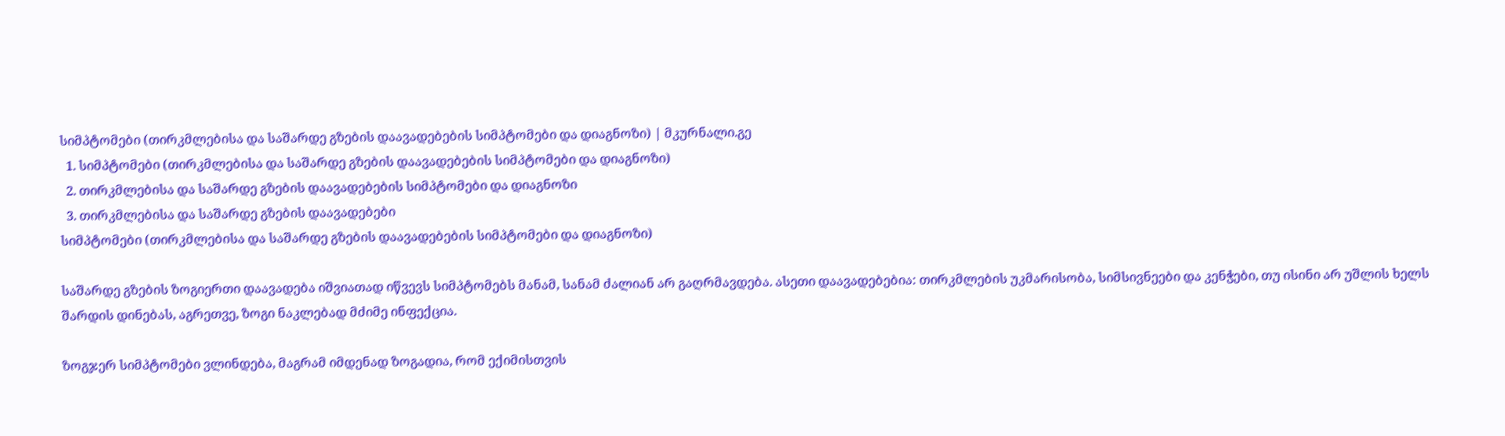სიმპტომები (თირკმლებისა და საშარდე გზების დაავადებების სიმპტომები და დიაგნოზი) | მკურნალი.გე
  1. სიმპტომები (თირკმლებისა და საშარდე გზების დაავადებების სიმპტომები და დიაგნოზი)
  2. თირკმლებისა და საშარდე გზების დაავადებების სიმპტომები და დიაგნოზი
  3. თირკმლებისა და საშარდე გზების დაავადებები
სიმპტომები (თირკმლებისა და საშარდე გზების დაავადებების სიმპტომები და დიაგნოზი)

საშარდე გზების ზოგიერთი დაავადება იშვიათად იწვევს სიმპტომებს მანამ, სანამ ძალიან არ გაღრმავდება. ასეთი დაავადებებია: თირკმლების უკმარისობა, სიმსივნეები და კენჭები, თუ ისინი არ უშლის ხელს შარდის დინებას, აგრეთვე, ზოგი ნაკლებად მძიმე ინფექცია.

ზოგჯერ სიმპტომები ვლინდება, მაგრამ იმდენად ზოგადია, რომ ექიმისთვის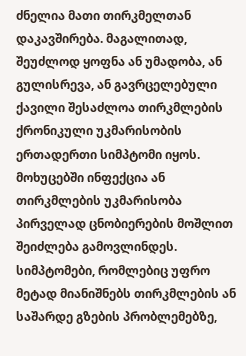ძნელია მათი თირკმელთან დაკავშირება. მაგალითად, შეუძლოდ ყოფნა ან უმადობა, ან გულისრევა, ან გავრცელებული ქავილი შესაძლოა თირკმლების ქრონიკული უკმარისობის ერთადერთი სიმპტომი იყოს. მოხუცებში ინფექცია ან თირკმლების უკმარისობა პირველად ცნობიერების მოშლით შეიძლება გამოვლინდეს. სიმპტომები, რომლებიც უფრო მეტად მიანიშნებს თირკმლების ან საშარდე გზების პრობლემებზე,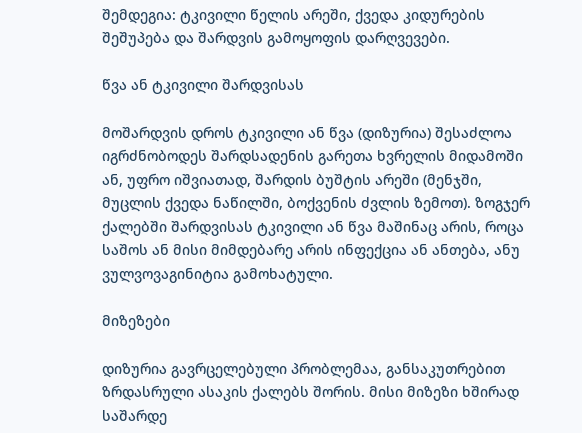შემდეგია: ტკივილი წელის არეში, ქვედა კიდურების შეშუპება და შარდვის გამოყოფის დარღვევები.

წვა ან ტკივილი შარდვისას

მოშარდვის დროს ტკივილი ან წვა (დიზურია) შესაძლოა იგრძნობოდეს შარდსადენის გარეთა ხვრელის მიდამოში ან, უფრო იშვიათად, შარდის ბუშტის არეში (მენჯში, მუცლის ქვედა ნაწილში, ბოქვენის ძვლის ზემოთ). ზოგჯერ ქალებში შარდვისას ტკივილი ან წვა მაშინაც არის, როცა საშოს ან მისი მიმდებარე არის ინფექცია ან ანთება, ანუ ვულვოვაგინიტია გამოხატული.

მიზეზები

დიზურია გავრცელებული პრობლემაა, განსაკუთრებით ზრდასრული ასაკის ქალებს შორის. მისი მიზეზი ხშირად საშარდე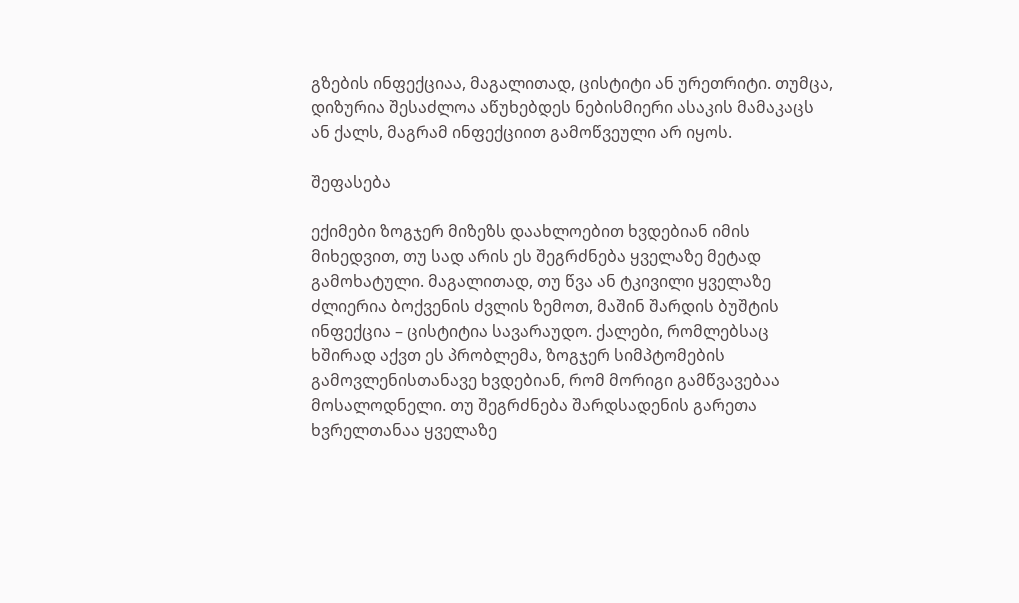გზების ინფექციაა, მაგალითად, ცისტიტი ან ურეთრიტი. თუმცა, დიზურია შესაძლოა აწუხებდეს ნებისმიერი ასაკის მამაკაცს ან ქალს, მაგრამ ინფექციით გამოწვეული არ იყოს.

შეფასება

ექიმები ზოგჯერ მიზეზს დაახლოებით ხვდებიან იმის მიხედვით, თუ სად არის ეს შეგრძნება ყველაზე მეტად გამოხატული. მაგალითად, თუ წვა ან ტკივილი ყველაზე ძლიერია ბოქვენის ძვლის ზემოთ, მაშინ შარდის ბუშტის ინფექცია – ცისტიტია სავარაუდო. ქალები, რომლებსაც ხშირად აქვთ ეს პრობლემა, ზოგჯერ სიმპტომების გამოვლენისთანავე ხვდებიან, რომ მორიგი გამწვავებაა მოსალოდნელი. თუ შეგრძნება შარდსადენის გარეთა ხვრელთანაა ყველაზე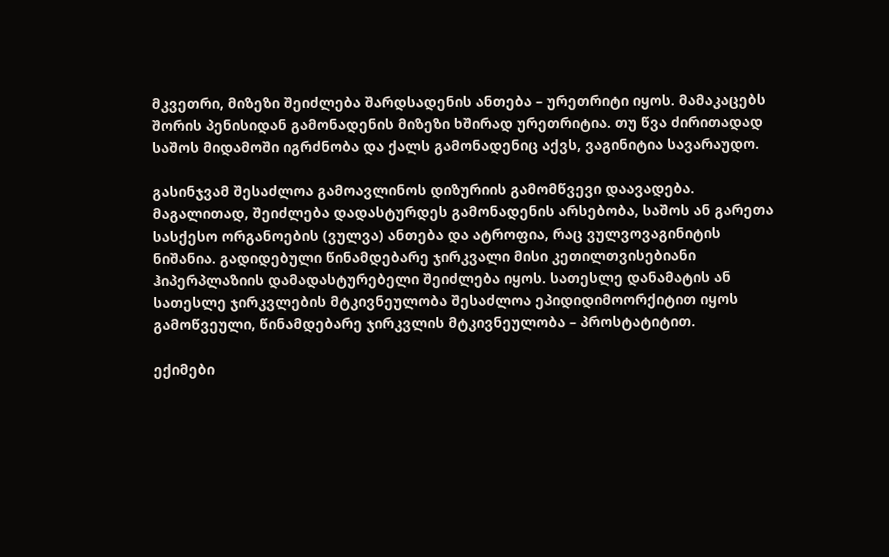მკვეთრი, მიზეზი შეიძლება შარდსადენის ანთება – ურეთრიტი იყოს. მამაკაცებს შორის პენისიდან გამონადენის მიზეზი ხშირად ურეთრიტია. თუ წვა ძირითადად საშოს მიდამოში იგრძნობა და ქალს გამონადენიც აქვს, ვაგინიტია სავარაუდო.

გასინჯვამ შესაძლოა გამოავლინოს დიზურიის გამომწვევი დაავადება. მაგალითად, შეიძლება დადასტურდეს გამონადენის არსებობა, საშოს ან გარეთა სასქესო ორგანოების (ვულვა) ანთება და ატროფია, რაც ვულვოვაგინიტის ნიშანია. გადიდებული წინამდებარე ჯირკვალი მისი კეთილთვისებიანი ჰიპერპლაზიის დამადასტურებელი შეიძლება იყოს. სათესლე დანამატის ან სათესლე ჯირკვლების მტკივნეულობა შესაძლოა ეპიდიდიმოორქიტით იყოს გამოწვეული, წინამდებარე ჯირკვლის მტკივნეულობა – პროსტატიტით.

ექიმები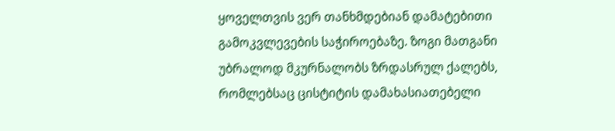ყოველთვის ვერ თანხმდებიან დამატებითი გამოკვლევების საჭიროებაზე. ზოგი მათგანი უბრალოდ მკურნალობს ზრდასრულ ქალებს, რომლებსაც ცისტიტის დამახასიათებელი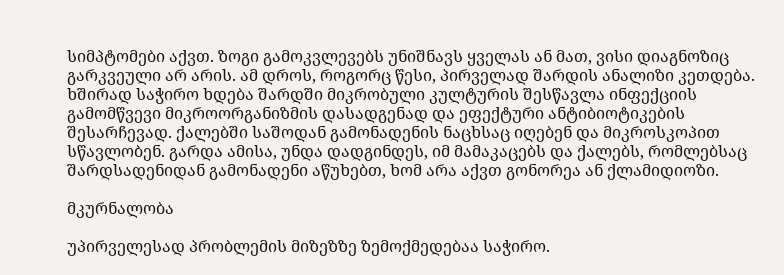სიმპტომები აქვთ. ზოგი გამოკვლევებს უნიშნავს ყველას ან მათ, ვისი დიაგნოზიც გარკვეული არ არის. ამ დროს, როგორც წესი, პირველად შარდის ანალიზი კეთდება. ხშირად საჭირო ხდება შარდში მიკრობული კულტურის შესწავლა ინფექციის გამომწვევი მიკროორგანიზმის დასადგენად და ეფექტური ანტიბიოტიკების შესარჩევად. ქალებში საშოდან გამონადენის ნაცხსაც იღებენ და მიკროსკოპით სწავლობენ. გარდა ამისა, უნდა დადგინდეს, იმ მამაკაცებს და ქალებს, რომლებსაც შარდსადენიდან გამონადენი აწუხებთ, ხომ არა აქვთ გონორეა ან ქლამიდიოზი.

მკურნალობა

უპირველესად პრობლემის მიზეზზე ზემოქმედებაა საჭირო.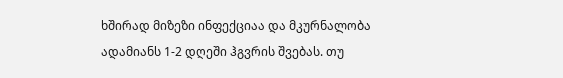ხშირად მიზეზი ინფექციაა და მკურნალობა ადამიანს 1-2 დღეში ჰგვრის შვებას. თუ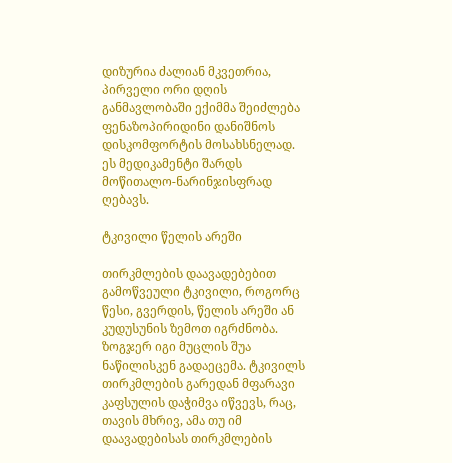დიზურია ძალიან მკვეთრია, პირველი ორი დღის განმავლობაში ექიმმა შეიძლება ფენაზოპირიდინი დანიშნოს დისკომფორტის მოსახსნელად. ეს მედიკამენტი შარდს მოწითალო-ნარინჯისფრად ღებავს.

ტკივილი წელის არეში

თირკმლების დაავადებებით გამოწვეული ტკივილი, როგორც წესი, გვერდის, წელის არეში ან კუდუსუნის ზემოთ იგრძნობა. ზოგჯერ იგი მუცლის შუა ნაწილისკენ გადაეცემა. ტკივილს თირკმლების გარედან მფარავი კაფსულის დაჭიმვა იწვევს, რაც, თავის მხრივ, ამა თუ იმ დაავადებისას თირკმლების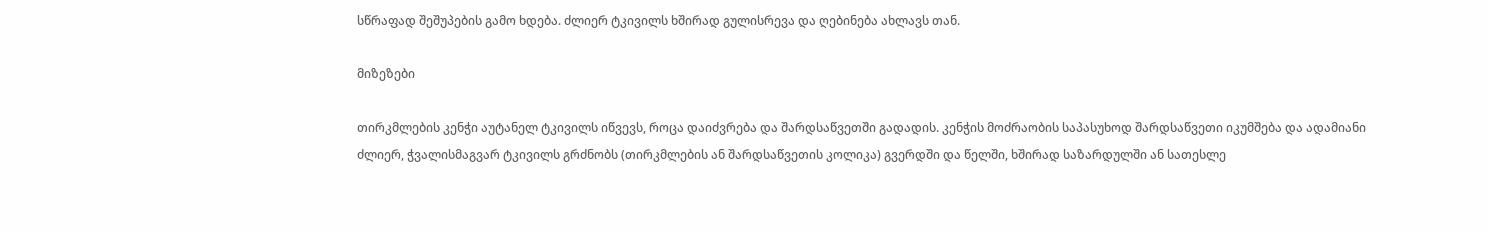სწრაფად შეშუპების გამო ხდება. ძლიერ ტკივილს ხშირად გულისრევა და ღებინება ახლავს თან.

მიზეზები

თირკმლების კენჭი აუტანელ ტკივილს იწვევს, როცა დაიძვრება და შარდსაწვეთში გადადის. კენჭის მოძრაობის საპასუხოდ შარდსაწვეთი იკუმშება და ადამიანი ძლიერ, ჭვალისმაგვარ ტკივილს გრძნობს (თირკმლების ან შარდსაწვეთის კოლიკა) გვერდში და წელში, ხშირად საზარდულში ან სათესლე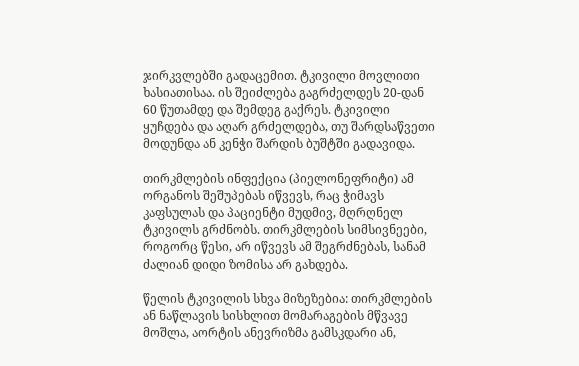ჯირკვლებში გადაცემით. ტკივილი მოვლითი ხასიათისაა. ის შეიძლება გაგრძელდეს 20-დან 60 წუთამდე და შემდეგ გაქრეს. ტკივილი ყუჩდება და აღარ გრძელდება, თუ შარდსაწვეთი მოდუნდა ან კენჭი შარდის ბუშტში გადავიდა.

თირკმლების ინფექცია (პიელონეფრიტი) ამ ორგანოს შეშუპებას იწვევს, რაც ჭიმავს კაფსულას და პაციენტი მუდმივ, მღრღნელ ტკივილს გრძნობს. თირკმლების სიმსივნეები, როგორც წესი, არ იწვევს ამ შეგრძნებას, სანამ ძალიან დიდი ზომისა არ გახდება.

წელის ტკივილის სხვა მიზეზებია: თირკმლების ან ნაწლავის სისხლით მომარაგების მწვავე მოშლა, აორტის ანევრიზმა გამსკდარი ან,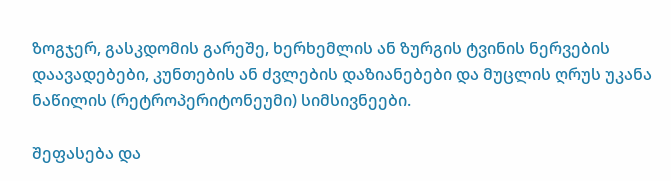ზოგჯერ, გასკდომის გარეშე, ხერხემლის ან ზურგის ტვინის ნერვების დაავადებები, კუნთების ან ძვლების დაზიანებები და მუცლის ღრუს უკანა ნაწილის (რეტროპერიტონეუმი) სიმსივნეები.

შეფასება და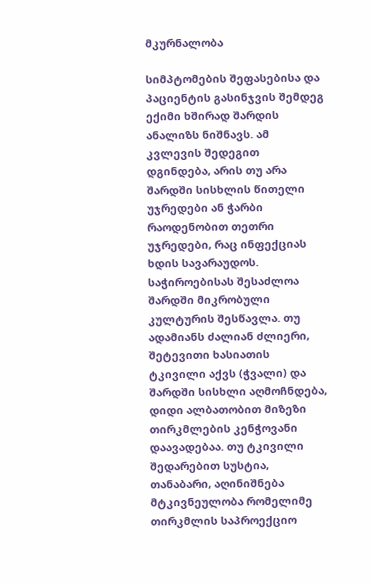მკურნალობა

სიმპტომების შეფასებისა და პაციენტის გასინჯვის შემდეგ ექიმი ხშირად შარდის ანალიზს ნიშნავს. ამ კვლევის შედეგით დგინდება, არის თუ არა შარდში სისხლის წითელი უჯრედები ან ჭარბი რაოდენობით თეთრი უჯრედები, რაც ინფექციას ხდის სავარაუდოს. საჭიროებისას შესაძლოა შარდში მიკრობული კულტურის შესწავლა. თუ ადამიანს ძალიან ძლიერი, შეტევითი ხასიათის ტკივილი აქვს (ჭვალი) და შარდში სისხლი აღმოჩნდება, დიდი ალბათობით მიზეზი თირკმლების კენჭოვანი დაავადებაა. თუ ტკივილი შედარებით სუსტია, თანაბარი, აღინიშნება მტკივნეულობა რომელიმე თირკმლის საპროექციო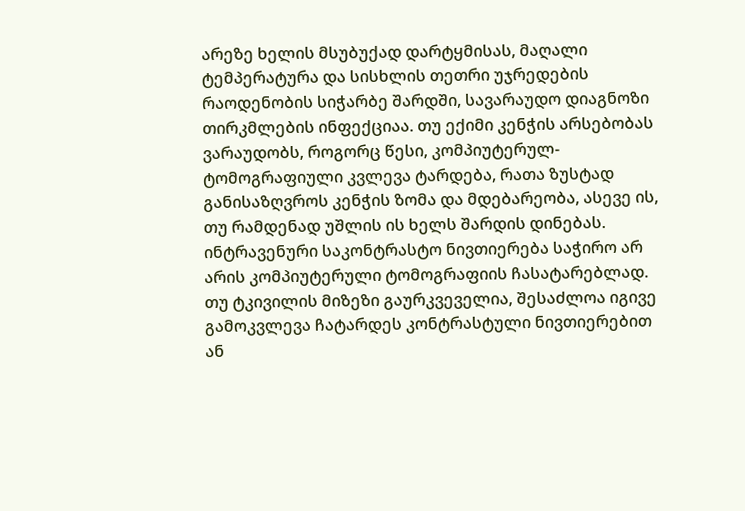არეზე ხელის მსუბუქად დარტყმისას, მაღალი ტემპერატურა და სისხლის თეთრი უჯრედების რაოდენობის სიჭარბე შარდში, სავარაუდო დიაგნოზი თირკმლების ინფექციაა. თუ ექიმი კენჭის არსებობას ვარაუდობს, როგორც წესი, კომპიუტერულ-ტომოგრაფიული კვლევა ტარდება, რათა ზუსტად განისაზღვროს კენჭის ზომა და მდებარეობა, ასევე ის, თუ რამდენად უშლის ის ხელს შარდის დინებას. ინტრავენური საკონტრასტო ნივთიერება საჭირო არ არის კომპიუტერული ტომოგრაფიის ჩასატარებლად. თუ ტკივილის მიზეზი გაურკვეველია, შესაძლოა იგივე გამოკვლევა ჩატარდეს კონტრასტული ნივთიერებით ან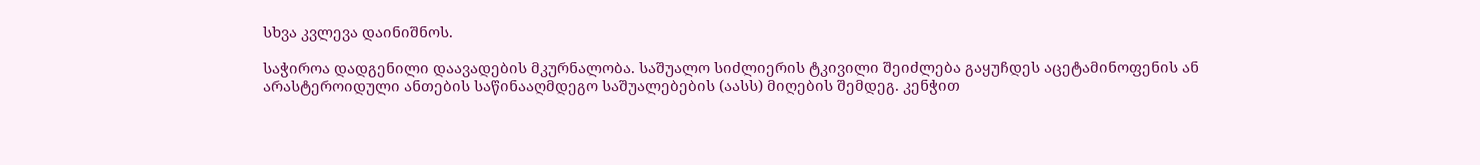სხვა კვლევა დაინიშნოს.

საჭიროა დადგენილი დაავადების მკურნალობა. საშუალო სიძლიერის ტკივილი შეიძლება გაყუჩდეს აცეტამინოფენის ან არასტეროიდული ანთების საწინააღმდეგო საშუალებების (აასს) მიღების შემდეგ. კენჭით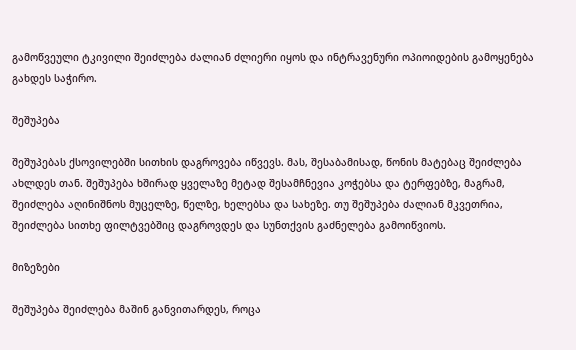გამოწვეული ტკივილი შეიძლება ძალიან ძლიერი იყოს და ინტრავენური ოპიოიდების გამოყენება გახდეს საჭირო.

შეშუპება

შეშუპებას ქსოვილებში სითხის დაგროვება იწვევს. მას, შესაბამისად, წონის მატებაც შეიძლება ახლდეს თან. შეშუპება ხშირად ყველაზე მეტად შესამჩნევია კოჭებსა და ტერფებზე, მაგრამ, შეიძლება აღინიშნოს მუცელზე, წელზე, ხელებსა და სახეზე. თუ შეშუპება ძალიან მკვეთრია, შეიძლება სითხე ფილტვებშიც დაგროვდეს და სუნთქვის გაძნელება გამოიწვიოს.

მიზეზები

შეშუპება შეიძლება მაშინ განვითარდეს, როცა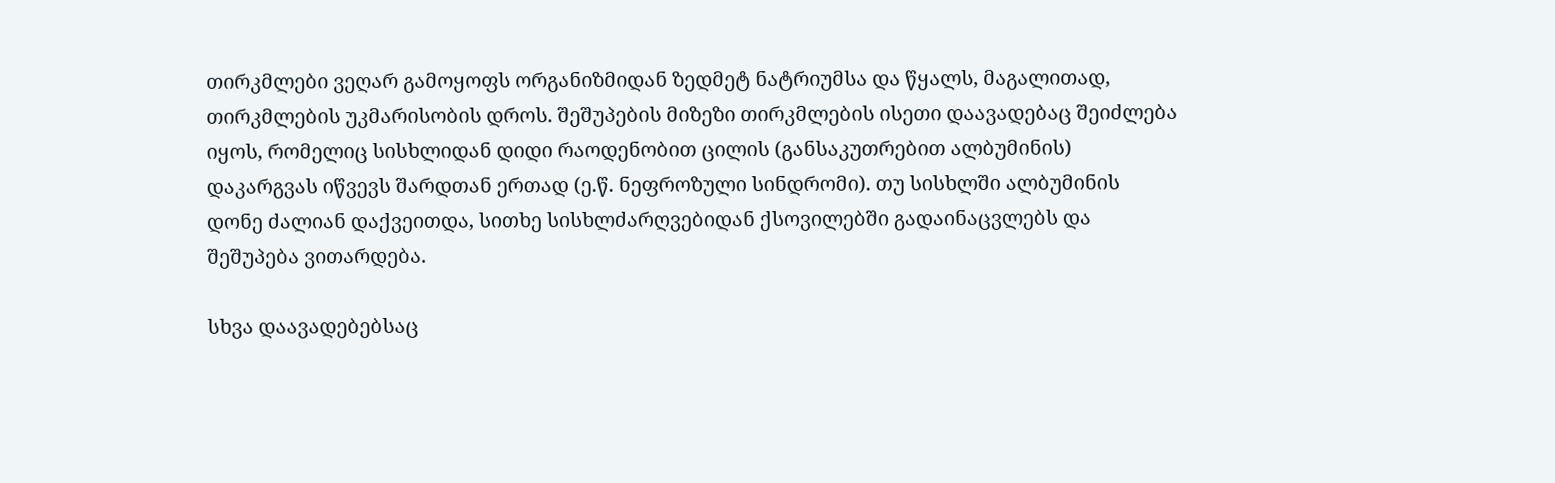თირკმლები ვეღარ გამოყოფს ორგანიზმიდან ზედმეტ ნატრიუმსა და წყალს, მაგალითად, თირკმლების უკმარისობის დროს. შეშუპების მიზეზი თირკმლების ისეთი დაავადებაც შეიძლება იყოს, რომელიც სისხლიდან დიდი რაოდენობით ცილის (განსაკუთრებით ალბუმინის) დაკარგვას იწვევს შარდთან ერთად (ე.წ. ნეფროზული სინდრომი). თუ სისხლში ალბუმინის დონე ძალიან დაქვეითდა, სითხე სისხლძარღვებიდან ქსოვილებში გადაინაცვლებს და შეშუპება ვითარდება.

სხვა დაავადებებსაც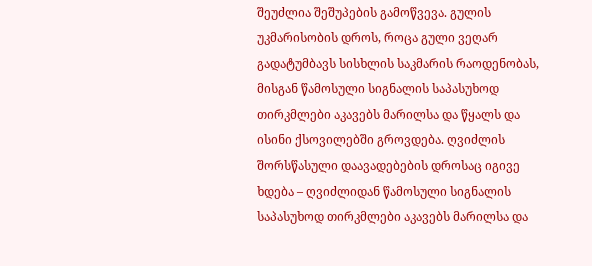შეუძლია შეშუპების გამოწვევა. გულის უკმარისობის დროს, როცა გული ვეღარ გადატუმბავს სისხლის საკმარის რაოდენობას, მისგან წამოსული სიგნალის საპასუხოდ თირკმლები აკავებს მარილსა და წყალს და ისინი ქსოვილებში გროვდება. ღვიძლის შორსწასული დაავადებების დროსაც იგივე ხდება – ღვიძლიდან წამოსული სიგნალის საპასუხოდ თირკმლები აკავებს მარილსა და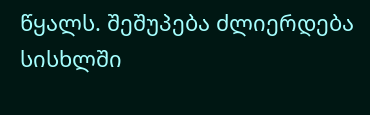წყალს. შეშუპება ძლიერდება სისხლში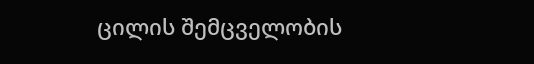ცილის შემცველობის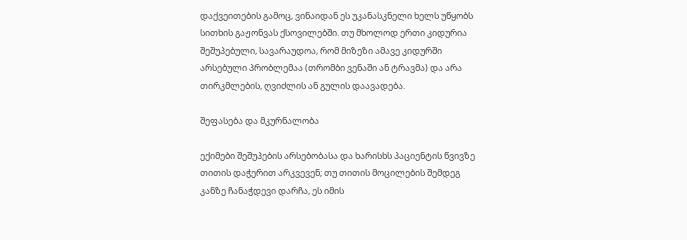დაქვეითების გამოც, ვინაიდან ეს უკანასკნელი ხელს უწყობს სითხის გაჟონვას ქსოვილებში. თუ მხოლოდ ერთი კიდურია შეშუპებული, სავარაუდოა, რომ მიზეზი ამავე კიდურში არსებული პრობლემაა (თრომბი ვენაში ან ტრავმა) და არა თირკმლების, ღვიძლის ან გულის დაავადება.

შეფასება და მკურნალობა

ექიმები შეშუპების არსებობასა და ხარისხს პაციენტის წვივზე თითის დაჭერით არკვევენ; თუ თითის მოცილების შემდეგ კანზე ჩანაჭდევი დარჩა, ეს იმის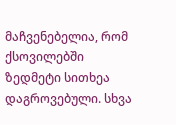მაჩვენებელია, რომ ქსოვილებში ზედმეტი სითხეა დაგროვებული. სხვა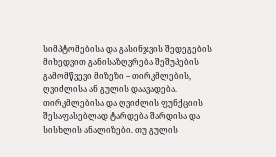სიმპტომებისა და გასინჯვის შედეგების მიხედვით განისაზღვრება შეშუპების გამომწვევი მიზეზი – თირკმლების, ღვიძლისა ან გულის დაავადება. თირკმლებისა და ღვიძლის ფუნქციის შესაფასებლად ტარდება შარდისა და სისხლის ანალიზები. თუ გულის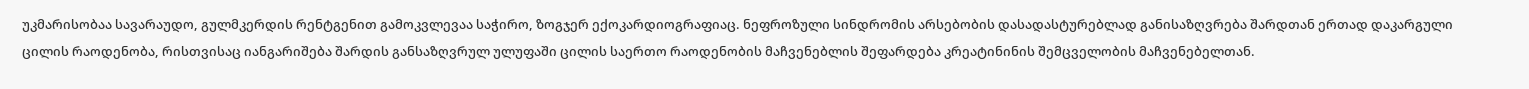უკმარისობაა სავარაუდო, გულმკერდის რენტგენით გამოკვლევაა საჭირო, ზოგჯერ ექოკარდიოგრაფიაც. ნეფროზული სინდრომის არსებობის დასადასტურებლად განისაზღვრება შარდთან ერთად დაკარგული ცილის რაოდენობა, რისთვისაც იანგარიშება შარდის განსაზღვრულ ულუფაში ცილის საერთო რაოდენობის მაჩვენებლის შეფარდება კრეატინინის შემცველობის მაჩვენებელთან.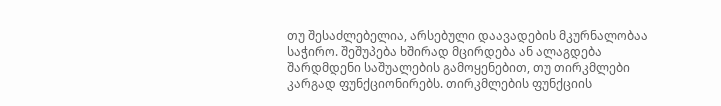თუ შესაძლებელია, არსებული დაავადების მკურნალობაა საჭირო. შეშუპება ხშირად მცირდება ან ალაგდება შარდმდენი საშუალების გამოყენებით, თუ თირკმლები კარგად ფუნქციონირებს. თირკმლების ფუნქციის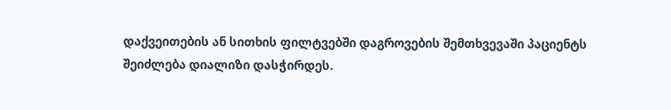დაქვეითების ან სითხის ფილტვებში დაგროვების შემთხვევაში პაციენტს შეიძლება დიალიზი დასჭირდეს.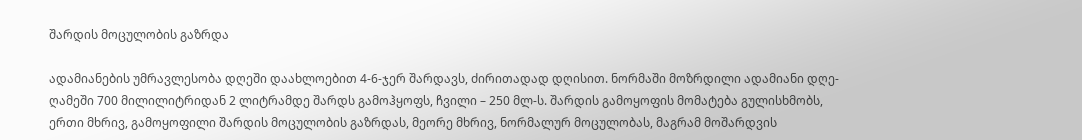შარდის მოცულობის გაზრდა

ადამიანების უმრავლესობა დღეში დაახლოებით 4-6-ჯერ შარდავს, ძირითადად დღისით. ნორმაში მოზრდილი ადამიანი დღე-ღამეში 700 მილილიტრიდან 2 ლიტრამდე შარდს გამოჰყოფს, ჩვილი – 250 მლ-ს. შარდის გამოყოფის მომატება გულისხმობს, ერთი მხრივ, გამოყოფილი შარდის მოცულობის გაზრდას, მეორე მხრივ, ნორმალურ მოცულობას, მაგრამ მოშარდვის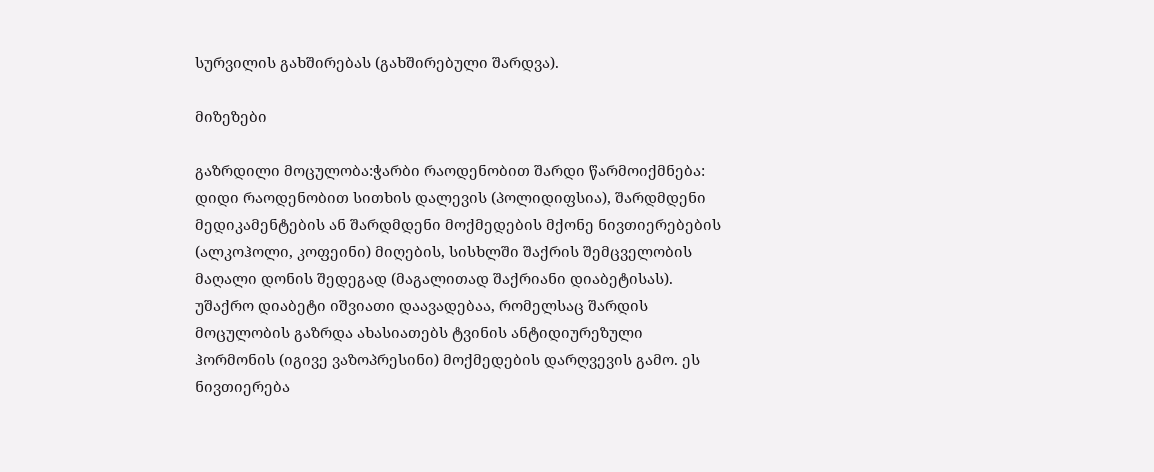სურვილის გახშირებას (გახშირებული შარდვა).

მიზეზები

გაზრდილი მოცულობა:ჭარბი რაოდენობით შარდი წარმოიქმნება: დიდი რაოდენობით სითხის დალევის (პოლიდიფსია), შარდმდენი მედიკამენტების ან შარდმდენი მოქმედების მქონე ნივთიერებების (ალკოჰოლი, კოფეინი) მიღების, სისხლში შაქრის შემცველობის მაღალი დონის შედეგად (მაგალითად შაქრიანი დიაბეტისას). უშაქრო დიაბეტი იშვიათი დაავადებაა, რომელსაც შარდის მოცულობის გაზრდა ახასიათებს ტვინის ანტიდიურეზული ჰორმონის (იგივე ვაზოპრესინი) მოქმედების დარღვევის გამო. ეს ნივთიერება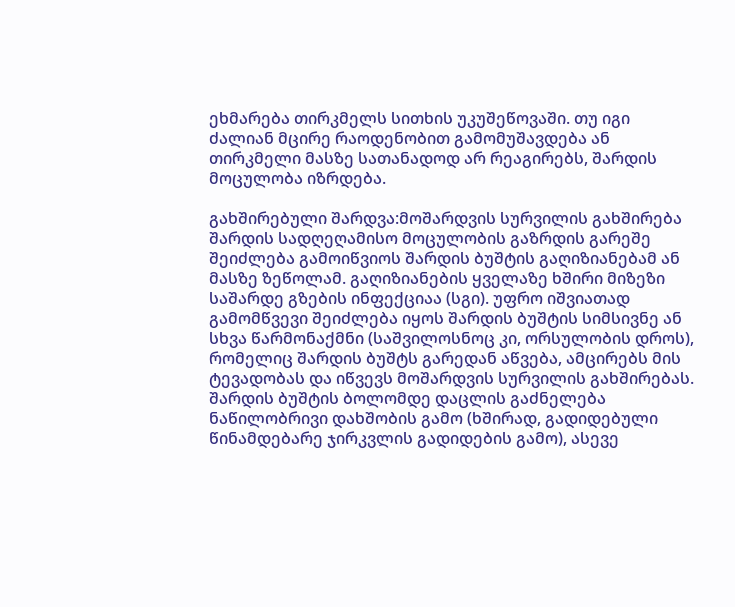ეხმარება თირკმელს სითხის უკუშეწოვაში. თუ იგი ძალიან მცირე რაოდენობით გამომუშავდება ან თირკმელი მასზე სათანადოდ არ რეაგირებს, შარდის მოცულობა იზრდება.

გახშირებული შარდვა:მოშარდვის სურვილის გახშირება შარდის სადღეღამისო მოცულობის გაზრდის გარეშე შეიძლება გამოიწვიოს შარდის ბუშტის გაღიზიანებამ ან მასზე ზეწოლამ. გაღიზიანების ყველაზე ხშირი მიზეზი საშარდე გზების ინფექციაა (სგი). უფრო იშვიათად გამომწვევი შეიძლება იყოს შარდის ბუშტის სიმსივნე ან სხვა წარმონაქმნი (საშვილოსნოც კი, ორსულობის დროს), რომელიც შარდის ბუშტს გარედან აწვება, ამცირებს მის ტევადობას და იწვევს მოშარდვის სურვილის გახშირებას. შარდის ბუშტის ბოლომდე დაცლის გაძნელება ნაწილობრივი დახშობის გამო (ხშირად, გადიდებული წინამდებარე ჯირკვლის გადიდების გამო), ასევე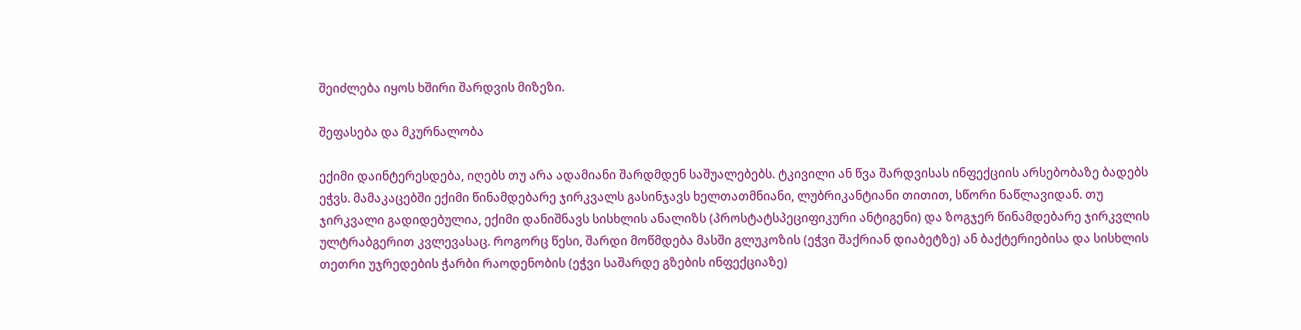შეიძლება იყოს ხშირი შარდვის მიზეზი.

შეფასება და მკურნალობა

ექიმი დაინტერესდება, იღებს თუ არა ადამიანი შარდმდენ საშუალებებს. ტკივილი ან წვა შარდვისას ინფექციის არსებობაზე ბადებს ეჭვს. მამაკაცებში ექიმი წინამდებარე ჯირკვალს გასინჯავს ხელთათმნიანი, ლუბრიკანტიანი თითით, სწორი ნაწლავიდან. თუ ჯირკვალი გადიდებულია, ექიმი დანიშნავს სისხლის ანალიზს (პროსტატსპეციფიკური ანტიგენი) და ზოგჯერ წინამდებარე ჯირკვლის ულტრაბგერით კვლევასაც. როგორც წესი, შარდი მოწმდება მასში გლუკოზის (ეჭვი შაქრიან დიაბეტზე) ან ბაქტერიებისა და სისხლის თეთრი უჯრედების ჭარბი რაოდენობის (ეჭვი საშარდე გზების ინფექციაზე)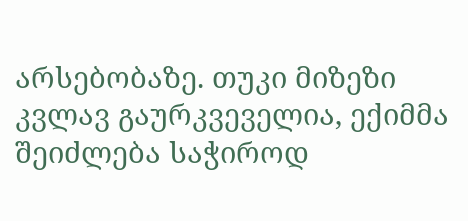არსებობაზე. თუკი მიზეზი კვლავ გაურკვეველია, ექიმმა შეიძლება საჭიროდ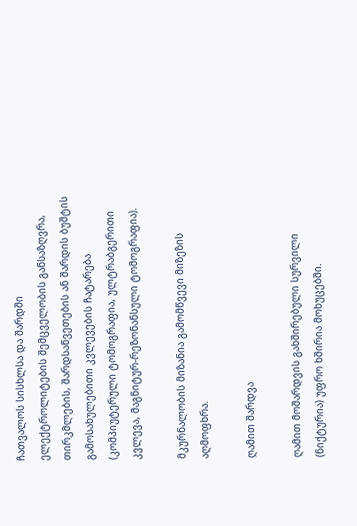ჩათვალოს სისხლსა და შარდში ელექტროლიტების შემცველობის განსაზღვრა, თირკმლების, შარდსაწვეთების ან შარდის ბუშტის გამოსახულებითი კვლევების ჩატარება (კომპიუტერული ტომოგრაფია, ულტრაბგერითი კვლევა, მაგნიტურ-რეზონანსული ტომოგრაფია).

მკურნალობის მიზანია გამომწვევი მიზეზის აღმოფხრა.

ღამით შარდვა

ღამით მოშარდვის გახშირებული სურვილი (ნიქტურია) უფრო ხშირია მოხუცებში.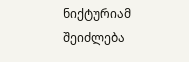ნიქტურიამ შეიძლება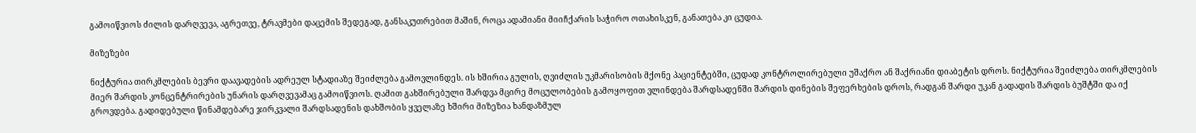გამოიწვიოს ძილის დარღვევა, აგრეთვე, ტრავმები დაცემის შედეგად, განსაკუთრებით მაშინ, როცა ადამიანი მიიჩქარის საჭირო ოთახისკენ, განათება კი ცუდია.

მიზეზები

ნიქტურია თირკმლების ბევრი დაავადების ადრეულ სტადიაზე შეიძლება გამოვლინდეს. ის ხშირია გულის, ღვიძლის უკმარისობის მქონე პაციენტებში, ცუდად კონტროლირებული უშაქრო ან შაქრიანი დიაბეტის დროს. ნიქტურია შეიძლება თირკმლების მიერ შარდის კონცენტრირების უნარის დარღვევამაც გამოიწვიოს. ღამით გახშირებული შარდვა მცირე მოცულობების გამოყოფით ვლინდება შარდსადენში შარდის დინების შეფერხების დროს, რადგან შარდი უკან გადადის შარდის ბუშტში და იქ გროვდება. გადიდებული წინამდებარე ჯირკვალი შარდსადენის დახშობის ყველაზე ხშირი მიზეზია ხანდაზმულ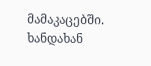მამაკაცებში. ხანდახან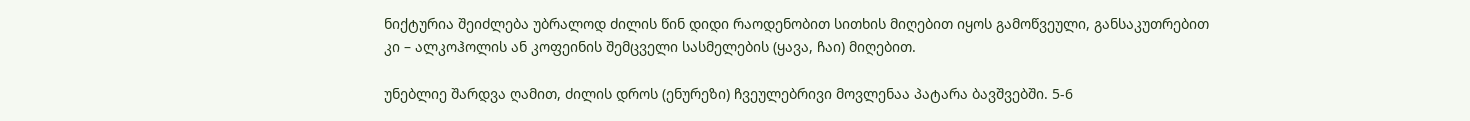ნიქტურია შეიძლება უბრალოდ ძილის წინ დიდი რაოდენობით სითხის მიღებით იყოს გამოწვეული, განსაკუთრებით კი – ალკოჰოლის ან კოფეინის შემცველი სასმელების (ყავა, ჩაი) მიღებით.

უნებლიე შარდვა ღამით, ძილის დროს (ენურეზი) ჩვეულებრივი მოვლენაა პატარა ბავშვებში. 5-6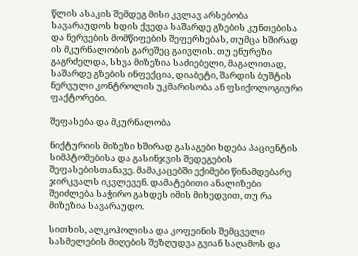წლის ასაკის შემდეგ მისი კვლავ არსებობა სავარაუდოს ხდის ქვედა საშარდე გზების კუნთებისა და ნერვების მომწიფების შეფერხებას, თუმცა ხშირად ის მკურნალობის გარეშეც გაივლის. თუ ენურეზი გაგრძელდა, სხვა მიზეზია საძიებელი, მაგალითად, საშარდე გზების ინფექცია, დიაბეტი, შარდის ბუშტის ნერვული კონტროლის უკმარისობა ან ფსიქოლოგიური ფაქტორები.

შეფასება და მკურნალობა

ნიქტურიის მიზეზი ხშირად გასაგები ხდება პაციენტის სიმპტომებისა და გასინჯვის შედეგების შეფასებისთანავე. მამაკაცებში ექიმები წინამდებარე ჯირკვალს იკვლევენ. დამატებითი ანალიზები შეიძლება საჭირო გახდეს იმის მიხედვით, თუ რა მიზეზია სავარაუდო.

სითხის, ალკოჰოლისა და კოფეინის შემცველი სასმელების მიღების შეზღუდვა გვიან საღამოს და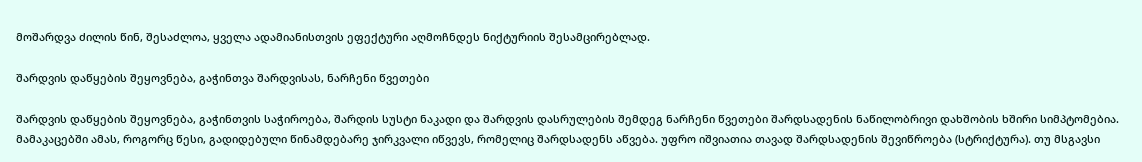მოშარდვა ძილის წინ, შესაძლოა, ყველა ადამიანისთვის ეფექტური აღმოჩნდეს ნიქტურიის შესამცირებლად.

შარდვის დაწყების შეყოვნება, გაჭინთვა შარდვისას, ნარჩენი წვეთები

შარდვის დაწყების შეყოვნება, გაჭინთვის საჭიროება, შარდის სუსტი ნაკადი და შარდვის დასრულების შემდეგ ნარჩენი წვეთები შარდსადენის ნაწილობრივი დახშობის ხშირი სიმპტომებია. მამაკაცებში ამას, როგორც წესი, გადიდებული წინამდებარე ჯირკვალი იწვევს, რომელიც შარდსადენს აწვება. უფრო იშვიათია თავად შარდსადენის შევიწროება (სტრიქტურა). თუ მსგავსი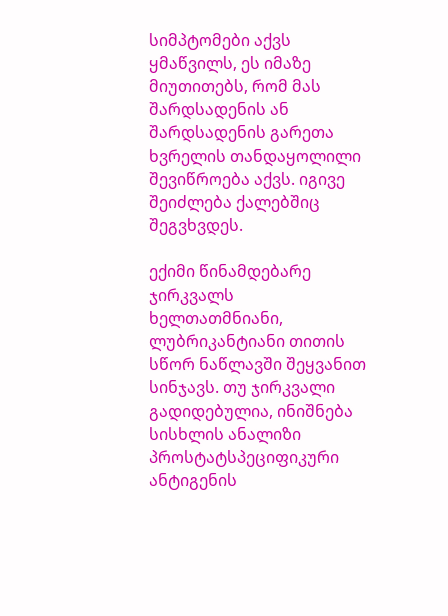სიმპტომები აქვს ყმაწვილს, ეს იმაზე მიუთითებს, რომ მას შარდსადენის ან შარდსადენის გარეთა ხვრელის თანდაყოლილი შევიწროება აქვს. იგივე შეიძლება ქალებშიც შეგვხვდეს.

ექიმი წინამდებარე ჯირკვალს ხელთათმნიანი, ლუბრიკანტიანი თითის სწორ ნაწლავში შეყვანით სინჯავს. თუ ჯირკვალი გადიდებულია, ინიშნება სისხლის ანალიზი პროსტატსპეციფიკური ანტიგენის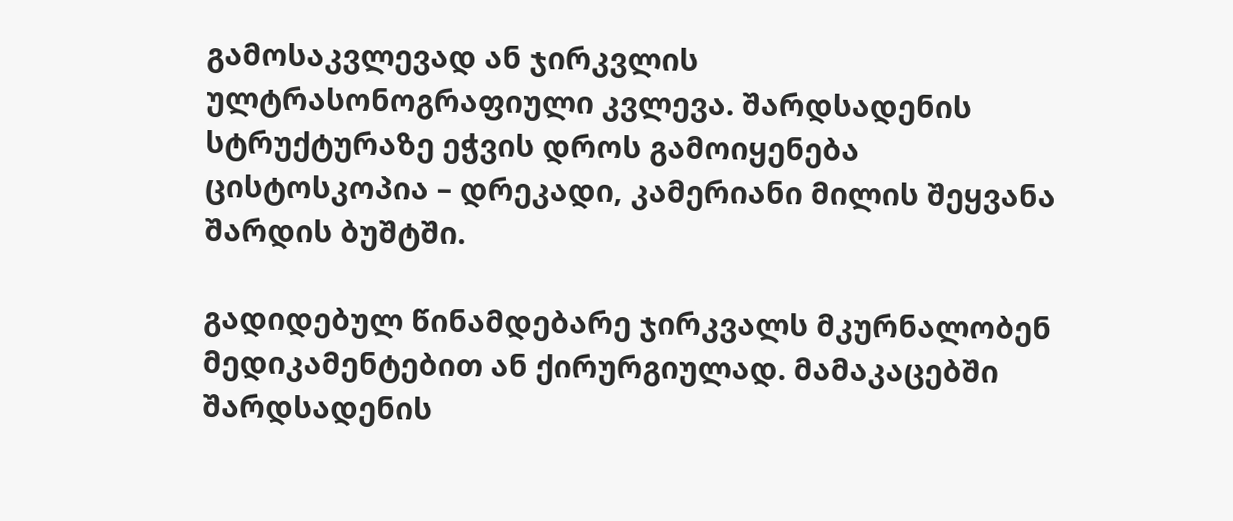გამოსაკვლევად ან ჯირკვლის ულტრასონოგრაფიული კვლევა. შარდსადენის სტრუქტურაზე ეჭვის დროს გამოიყენება ცისტოსკოპია – დრეკადი, კამერიანი მილის შეყვანა შარდის ბუშტში.

გადიდებულ წინამდებარე ჯირკვალს მკურნალობენ მედიკამენტებით ან ქირურგიულად. მამაკაცებში შარდსადენის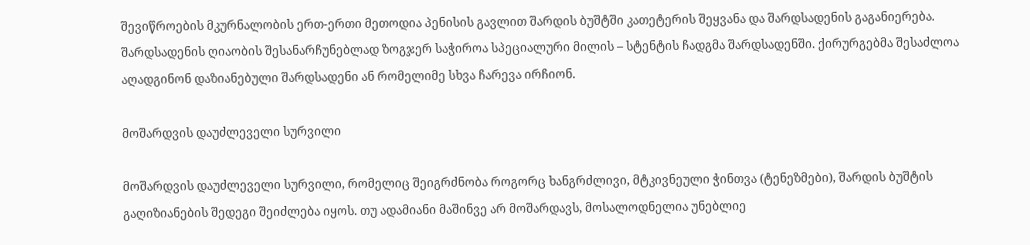შევიწროების მკურნალობის ერთ-ერთი მეთოდია პენისის გავლით შარდის ბუშტში კათეტერის შეყვანა და შარდსადენის გაგანიერება. შარდსადენის ღიაობის შესანარჩუნებლად ზოგჯერ საჭიროა სპეციალური მილის – სტენტის ჩადგმა შარდსადენში. ქირურგებმა შესაძლოა აღადგინონ დაზიანებული შარდსადენი ან რომელიმე სხვა ჩარევა ირჩიონ.

მოშარდვის დაუძლეველი სურვილი

მოშარდვის დაუძლეველი სურვილი, რომელიც შეიგრძნობა როგორც ხანგრძლივი, მტკივნეული ჭინთვა (ტენეზმები), შარდის ბუშტის გაღიზიანების შედეგი შეიძლება იყოს. თუ ადამიანი მაშინვე არ მოშარდავს, მოსალოდნელია უნებლიე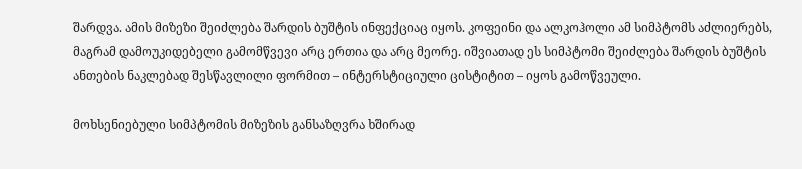შარდვა. ამის მიზეზი შეიძლება შარდის ბუშტის ინფექციაც იყოს. კოფეინი და ალკოჰოლი ამ სიმპტომს აძლიერებს, მაგრამ დამოუკიდებელი გამომწვევი არც ერთია და არც მეორე. იშვიათად ეს სიმპტომი შეიძლება შარდის ბუშტის ანთების ნაკლებად შესწავლილი ფორმით – ინტერსტიციული ცისტიტით – იყოს გამოწვეული.

მოხსენიებული სიმპტომის მიზეზის განსაზღვრა ხშირად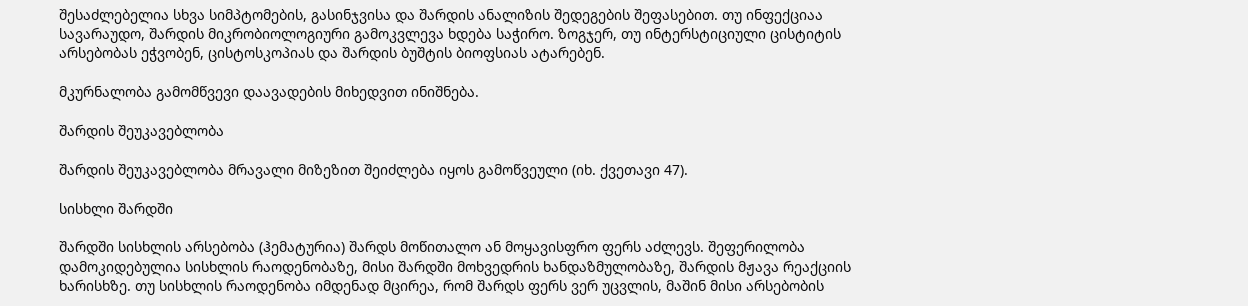შესაძლებელია სხვა სიმპტომების, გასინჯვისა და შარდის ანალიზის შედეგების შეფასებით. თუ ინფექციაა სავარაუდო, შარდის მიკრობიოლოგიური გამოკვლევა ხდება საჭირო. ზოგჯერ, თუ ინტერსტიციული ცისტიტის არსებობას ეჭვობენ, ცისტოსკოპიას და შარდის ბუშტის ბიოფსიას ატარებენ.

მკურნალობა გამომწვევი დაავადების მიხედვით ინიშნება.

შარდის შეუკავებლობა

შარდის შეუკავებლობა მრავალი მიზეზით შეიძლება იყოს გამოწვეული (იხ. ქვეთავი 47).

სისხლი შარდში

შარდში სისხლის არსებობა (ჰემატურია) შარდს მოწითალო ან მოყავისფრო ფერს აძლევს. შეფერილობა დამოკიდებულია სისხლის რაოდენობაზე, მისი შარდში მოხვედრის ხანდაზმულობაზე, შარდის მჟავა რეაქციის ხარისხზე. თუ სისხლის რაოდენობა იმდენად მცირეა, რომ შარდს ფერს ვერ უცვლის, მაშინ მისი არსებობის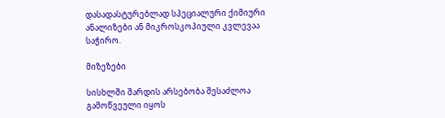დასადასტურებლად სპეციალური ქიმიური ანალიზები ან მიკროსკოპიული კვლევაა საჭირო.

მიზეზები

სისხლში შარდის არსებობა შესაძლოა გამოწვეული იყოს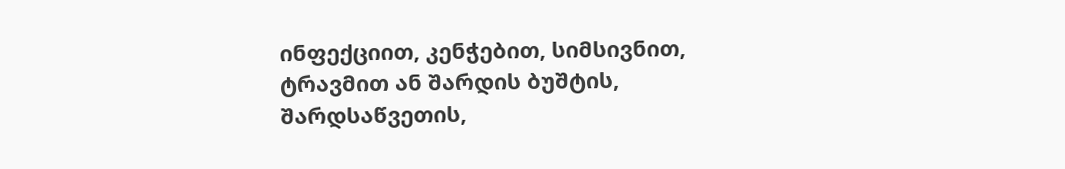ინფექციით, კენჭებით, სიმსივნით, ტრავმით ან შარდის ბუშტის, შარდსაწვეთის,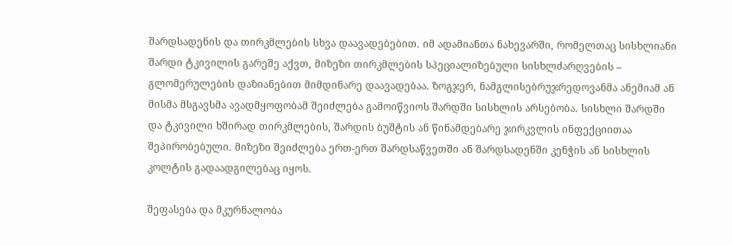შარდსადენის და თირკმლების სხვა დაავადებებით. იმ ადამიანთა ნახევარში, რომელთაც სისხლიანი შარდი ტკივილის გარეშე აქვთ, მიზეზი თირკმლების სპეციალიზებული სისხლძარღვების – გლომერულების დაზიანებით მიმდინარე დაავადებაა. ზოგჯერ, ნამგლისებრუჯრედოვანმა ანემიამ ან მისმა მსგავსმა ავადმყოფობამ შეიძლება გამოიწვიოს შარდში სისხლის არსებობა. სისხლი შარდში და ტკივილი ხშირად თირკმლების, შარდის ბუშტის ან წინამდებარე ჯირკვლის ინფექციითაა შეპირობებული. მიზეზი შეიძლება ერთ-ერთ შარდსაწვეთში ან შარდსადენში კენჭის ან სისხლის კოლტის გადაადგილებაც იყოს.

შეფასება და მკურნალობა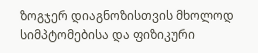ზოგჯერ დიაგნოზისთვის მხოლოდ სიმპტომებისა და ფიზიკური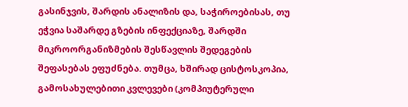გასინჯვის, შარდის ანალიზის და, საჭიროებისას, თუ ეჭვია საშარდე გზების ინფექციაზე, შარდში მიკროორგანიზმების შესწავლის შედეგების შეფასებას ეფუძნება. თუმცა, ხშირად ცისტოსკოპია, გამოსახულებითი კვლევები (კომპიუტერული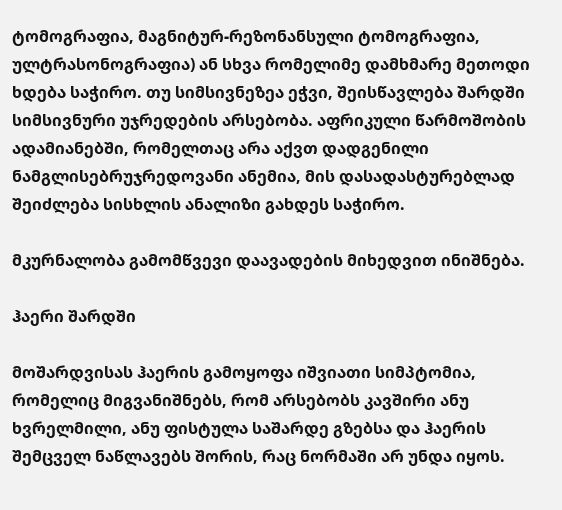ტომოგრაფია, მაგნიტურ-რეზონანსული ტომოგრაფია, ულტრასონოგრაფია) ან სხვა რომელიმე დამხმარე მეთოდი ხდება საჭირო. თუ სიმსივნეზეა ეჭვი, შეისწავლება შარდში სიმსივნური უჯრედების არსებობა. აფრიკული წარმოშობის ადამიანებში, რომელთაც არა აქვთ დადგენილი ნამგლისებრუჯრედოვანი ანემია, მის დასადასტურებლად შეიძლება სისხლის ანალიზი გახდეს საჭირო.

მკურნალობა გამომწვევი დაავადების მიხედვით ინიშნება.

ჰაერი შარდში

მოშარდვისას ჰაერის გამოყოფა იშვიათი სიმპტომია, რომელიც მიგვანიშნებს, რომ არსებობს კავშირი ანუ ხვრელმილი, ანუ ფისტულა საშარდე გზებსა და ჰაერის შემცველ ნაწლავებს შორის, რაც ნორმაში არ უნდა იყოს.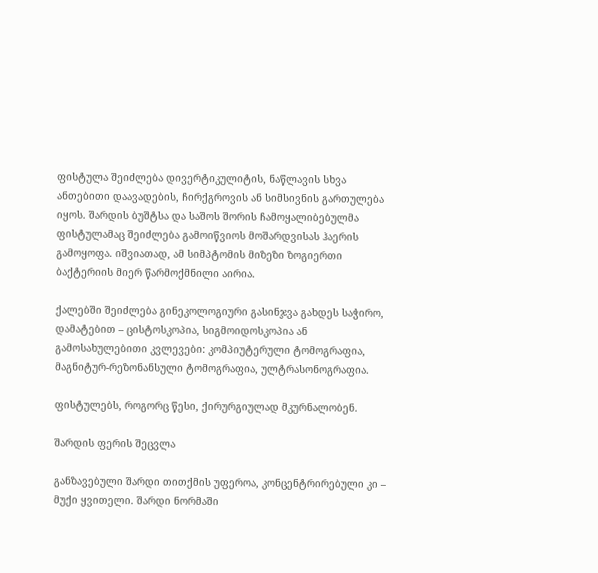ფისტულა შეიძლება დივერტიკულიტის, ნაწლავის სხვა ანთებითი დაავადების, ჩირქგროვის ან სიმსივნის გართულება იყოს. შარდის ბუშტსა და საშოს შორის ჩამოყალიბებულმა ფისტულამაც შეიძლება გამოიწვიოს მოშარდვისას ჰაერის გამოყოფა. იშვიათად, ამ სიმპტომის მიზეზი ზოგიერთი ბაქტერიის მიერ წარმოქმნილი აირია.

ქალებში შეიძლება გინეკოლოგიური გასინჯვა გახდეს საჭირო, დამატებით – ცისტოსკოპია, სიგმოიდოსკოპია ან გამოსახულებითი კვლევები: კომპიუტერული ტომოგრაფია, მაგნიტურ-რეზონანსული ტომოგრაფია, ულტრასონოგრაფია.

ფისტულებს, როგორც წესი, ქირურგიულად მკურნალობენ.

შარდის ფერის შეცვლა

განზავებული შარდი თითქმის უფეროა, კონცენტრირებული კი – მუქი ყვითელი. შარდი ნორმაში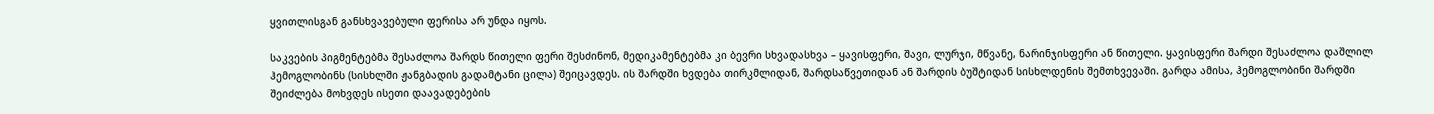ყვითლისგან განსხვავებული ფერისა არ უნდა იყოს.

საკვების პიგმენტებმა შესაძლოა შარდს წითელი ფერი შესძინონ, მედიკამენტებმა კი ბევრი სხვადასხვა – ყავისფერი, შავი, ლურჯი, მწვანე, ნარინჯისფერი ან წითელი. ყავისფერი შარდი შესაძლოა დაშლილ ჰემოგლობინს (სისხლში ჟანგბადის გადამტანი ცილა) შეიცავდეს. ის შარდში ხვდება თირკმლიდან, შარდსაწვეთიდან ან შარდის ბუშტიდან სისხლდენის შემთხვევაში. გარდა ამისა, ჰემოგლობინი შარდში შეიძლება მოხვდეს ისეთი დაავადებების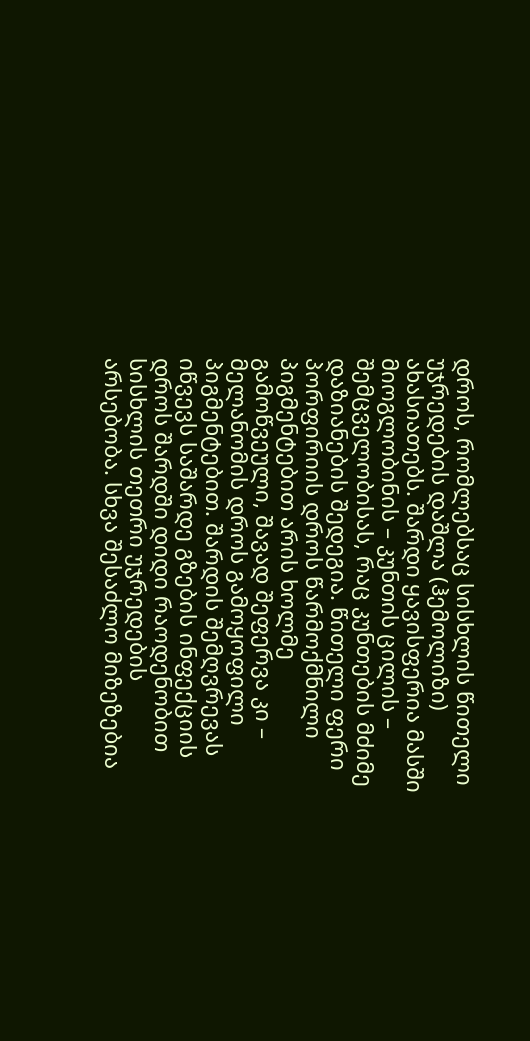დროს, რომლებსაც სისხლის წითელი უჯრედების დაშლა (ჰემოლიზი) ახასიათებს. შარდი ყავისფერია მასში მიოგლობინის – კუნთის ცილის – შემცველობისას, რაც კუნთების მძიმე დაზიანების შედეგია. წითელი ფერი პორფირიის დროს წარმოქმნილი პიგმენტებით არის ხოლმე გამოწვეული, შავად შეფერვა კი – მელანომის დროს გამოყოფილი პიგმენტებით. შარდის შემღვრევას იწვევს საშარდე გზების ინფექციის დროს შარდში დიდი რაოდენობით სისხლის თეთრი უჯრედების არსებობა. სხვა შესაძლო მიზეზებია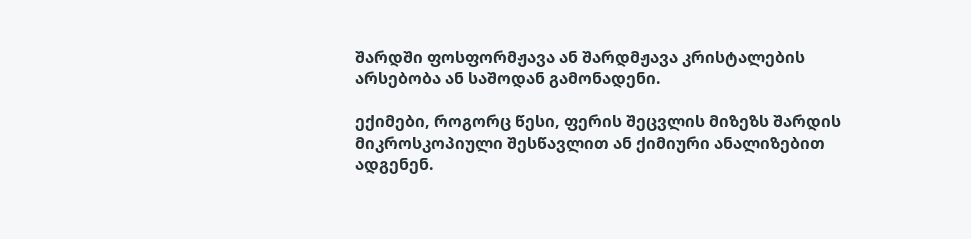შარდში ფოსფორმჟავა ან შარდმჟავა კრისტალების არსებობა ან საშოდან გამონადენი.

ექიმები, როგორც წესი, ფერის შეცვლის მიზეზს შარდის მიკროსკოპიული შესწავლით ან ქიმიური ანალიზებით ადგენენ.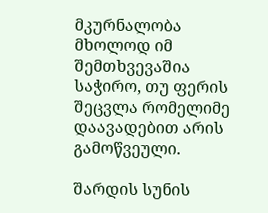მკურნალობა მხოლოდ იმ შემთხვევაშია საჭირო, თუ ფერის შეცვლა რომელიმე დაავადებით არის გამოწვეული.

შარდის სუნის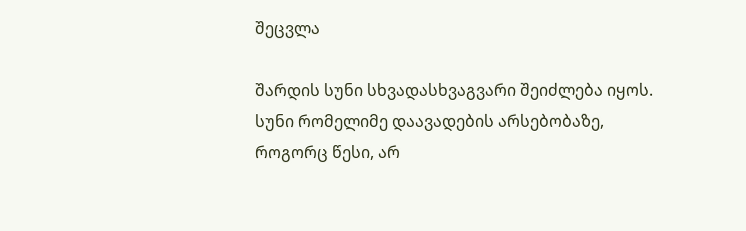შეცვლა

შარდის სუნი სხვადასხვაგვარი შეიძლება იყოს. სუნი რომელიმე დაავადების არსებობაზე, როგორც წესი, არ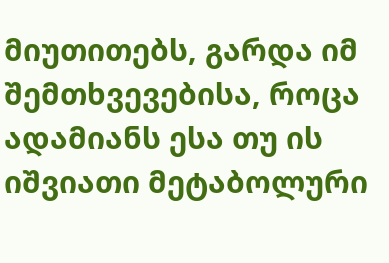მიუთითებს, გარდა იმ შემთხვევებისა, როცა ადამიანს ესა თუ ის იშვიათი მეტაბოლური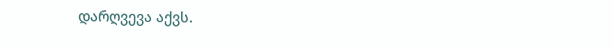დარღვევა აქვს.